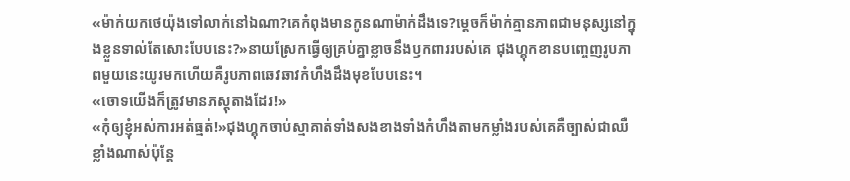«ម៉ាក់យកថេយ៉ុងទៅលាក់នៅឯណា?គេកំពុងមានកូនណាម៉ាក់ដឹងទេ?ម្ដេចក៏ម៉ាក់គ្មានភាពជាមនុស្សនៅក្នុងខ្លួនទាល់តែសោះបែបនេះ?»នាយស្រែកធ្វើឲ្យគ្រប់គ្នាខ្លាចនឹងឫកពាររបស់គេ ជុងហ្គុកខានបញ្ចេញរូបភាពមួយនេះយូរមកហើយគឺរូបភាពឆេវឆាវកំហឹងដឹងមុខបែបនេះ។
«ចោទយើងក៏ត្រូវមានភស្ដុតាងដែរ!»
«កុំឲ្យខ្ញុំអស់ការអត់ធ្មត់!»ជុងហ្គុកចាប់ស្មាគាត់ទាំងសងខាងទាំងកំហឹងតាមកម្លាំងរបស់គេគឺច្បាស់ជាឈឺខ្លាំងណាស់ប៉ុន្តែ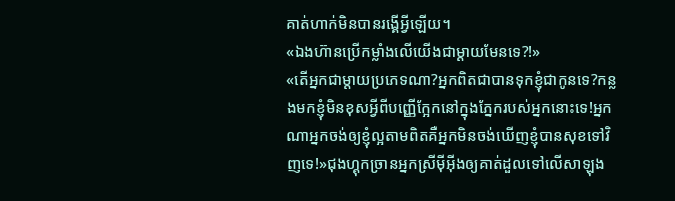គាត់ហាក់មិនបានរង្គើអ្វីឡើយ។
«ឯងហ៊ានប្រើកម្លាំងលើយើងជាម្ដាយមែនទេ?!»
«តើអ្នកជាម្ដាយប្រភេទណា?អ្នកពិតជាបានទុកខ្ញុំជាកូនទេ?កន្លងមកខ្ញុំមិនខុសអ្វីពីបញ្ញើក្អែកនៅក្នុងភ្នែករបស់អ្នកនោះទេ!អ្នកណាអ្នកចង់ឲ្យខ្ញុំល្អតាមពិតគឺអ្នកមិនចង់ឃើញខ្ញុំបានសុខទៅវិញទេ!»ជុងហ្គុកច្រានអ្នកស្រីម៉ីអ៊ីងឲ្យគាត់ដួលទៅលើសាឡុង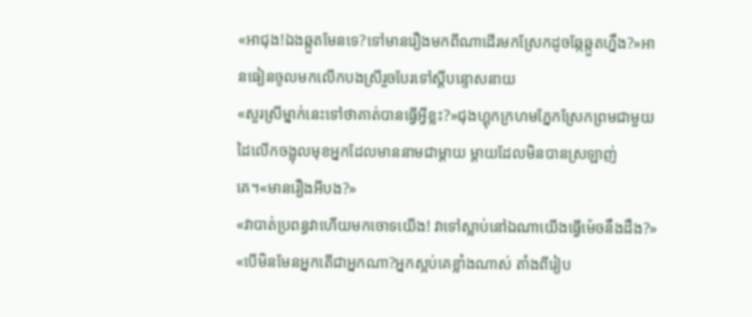«អាជុង!ឯងឆ្កួតមែនទេ?ទៅមានរឿងមកពីណាដើរមកស្រែកដូចឆ្កែឆ្កួតហ្នឹង?»អានធៀនចូលមកលើកបងស្រីរួចបែរទៅស្ដីបន្ទោសនាយ
«សួរស្រីម្នាក់នេះទៅថាគាត់បានធ្វើអ្វីខ្លះ?»ជុងហ្គុកក្រហមភ្នែកស្រែកព្រមជាមួយដៃលើកចង្អុលមុខអ្នកដែលមាននាមជាម្ដាយ ម្ដាយដែលមិនបានស្រឡាញ់គេ។«មានរឿងអីបង?»
«វាបាត់ប្រពន្ធវាហើយមកចោទយើង! វាទៅស្លាប់នៅឯណាយើងធ្វើម៉េចនឹងដឹង?»
«បើមិនមែនអ្នកតើជាអ្នកណា?អ្នកស្អប់គេខ្លាំងណាស់ តាំងពីរៀប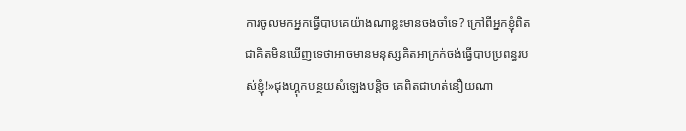ការចូលមកអ្នកធ្វើបាបគេយ៉ាងណាខ្លះមានចងចាំទេ? ក្រៅពីអ្នកខ្ញុំពិតជាគិតមិនឃើញទេថាអាចមានមនុស្សគិតអាក្រក់ចង់ធ្វើបាបប្រពន្ធរបស់ខ្ញុំ!»ជុងហ្គុកបន្ថយសំឡេងបន្តិច គេពិតជាហត់នឿយណា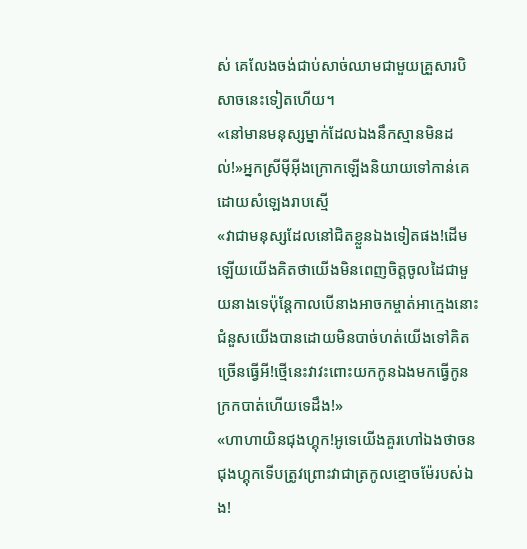ស់ គេលែងចង់ជាប់សាច់ឈាមជាមួយគ្រួសារបិសាចនេះទៀតហើយ។
«នៅមានមនុស្សម្នាក់ដែលឯងនឹកស្មានមិនដល់!»អ្នកស្រីម៉ីអ៊ីងក្រោកឡើងនិយាយទៅកាន់គេដោយសំឡេងរាបស្មើ
«វាជាមនុស្សដែលនៅជិតខ្លួនឯងទៀតផង!ដើមឡើយយើងគិតថាយើងមិនពេញចិត្តចូលដៃជាមួយនាងទេប៉ុន្តែកាលបើនាងអាចកម្ចាត់អាក្មេងនោះជំនួសយើងបានដោយមិនបាច់ហត់យើងទៅគិតច្រើនធ្វើអី!ថ្មើនេះវាវះពោះយកកូនឯងមកធ្វើកូនក្រកបាត់ហើយទេដឹង!»
«ហាហាយិនជុងហ្គុក!អូទេយើងគួរហៅឯងថាចនជុងហ្គុកទើបត្រូវព្រោះវាជាត្រកូលខ្មោចម៉ែរបស់ឯង!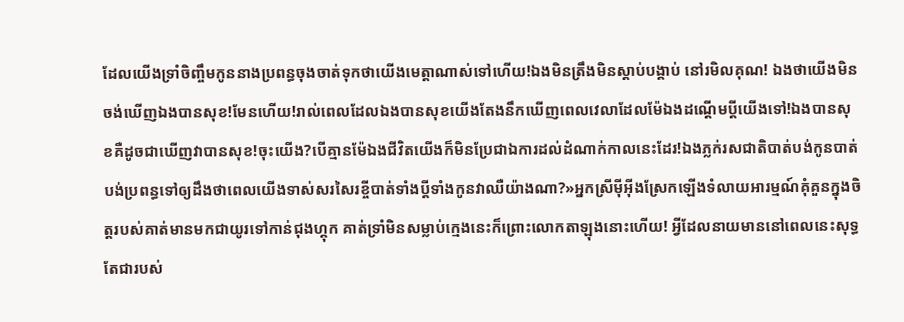ដែលយើងទ្រាំចិញ្ចឹមកូននាងប្រពន្ធចុងចាត់ទុកថាយើងមេត្តាណាស់ទៅហើយ!ឯងមិនត្រឹងមិនស្ដាប់បង្គាប់ នៅរមិលគុណ! ឯងថាយើងមិនចង់ឃើញឯងបានសុខ!មែនហើយ!រាល់ពេលដែលឯងបានសុខយើងតែងនឹកឃើញពេលវេលាដែលម៉ែឯងដណ្ដើមប្ដីយើងទៅ!ឯងបានសុខគឺដូចជាឃើញវាបានសុខ!ចុះយើង?បើគ្មានម៉ែឯងជីវិតយើងក៏មិនប្រែជាឯការដល់ដំណាក់កាលនេះដែរ!ឯងភ្លក់រសជាតិបាត់បង់កូនបាត់បង់ប្រពន្ធទៅឲ្យដឹងថាពេលយើងទាស់សរសៃរខ្ចីបាត់ទាំងប្ដីទាំងកូនវាឈឺយ៉ាងណា?»អ្នកស្រីម៉ីអ៊ីងស្រែកឡើងទំលាយអារម្មណ៍គុំគួនក្នុងចិត្តរបស់គាត់មានមកជាយូរទៅកាន់ជុងហ្គុក គាត់ទ្រាំមិនសម្លាប់ក្មេងនេះក៏ព្រោះលោកតាឡុងនោះហើយ! អ្វីដែលនាយមាននៅពេលនេះសុទ្ធតែជារបស់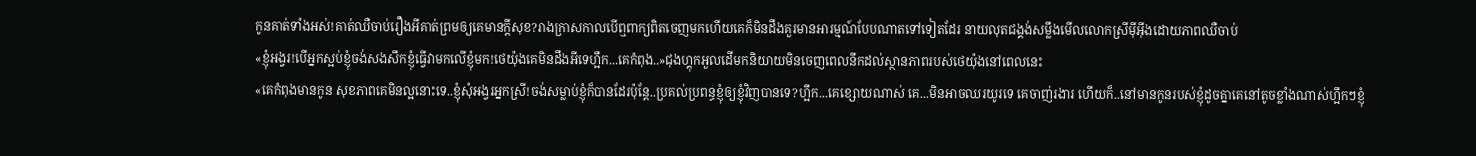កូនគាត់ទាំងអស់!គាត់ឈឺចាប់រឿងអីគាត់ព្រមឲ្យគេមានក្ដីសុខ?រាងក្រាសកាលបើឮពាក្យពិតចេញមកហើយគេក៏មិនដឹងគួរមានអារម្មណ៍បែបណាតទៅទៀតដែរ នាយលុតជង្គង់សម្លឹងមើលលោកស្រីម៉ីអ៊ីងដោយភាពឈឺចាប់
«ខ្ញុំអង្វរ!បើអ្នកស្អប់ខ្ញុំចង់សងសឹកខ្ញុំធ្វើវាមកលើខ្ញុំមក!ថេយ៉ុងគេមិនដឹងអីទេហ្អឹក...គេកំពុង..»ជុងហ្គុកអួលដើមកនិយាយមិនចេញពេលនឹកដល់ស្ថានភាពរបស់ថេយ៉ុងនៅពេលនេះ
«គេកំពុងមានកូន សុខភាពគេមិនល្អនោះទេ..ខ្ញុំសុំអង្វរអ្នកស្រី!ចង់សម្លាប់ខ្ញុំក៏បានដែរប៉ុន្តែ..ប្រគល់ប្រពន្ធខ្ញុំឲ្យខ្ញុំវិញបានទេ?ហ្អឹក...គេខ្សោយណាស់ គេ...មិនអាចឈរយូរទេ គេចាញ់រងារ ហើយក៏..នៅមានកូនរបស់ខ្ញុំដូចគ្នាគេនៅតូចខ្លាំងណាស់ហ្អឹកៗខ្ញុំ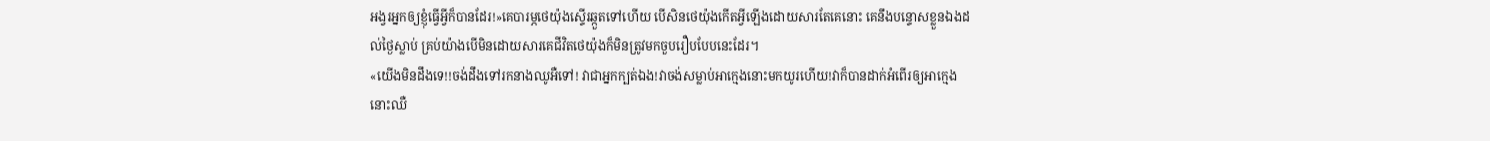អង្វរអ្នកឲ្យខ្ញុំធ្វើអ្វីក៏បានដែរ!»គេបារម្ភថេយ៉ុងស្ទើរឆ្កួតទៅហើយ បើសិនថេយ៉ុងកើតអ្វីឡើងដោយសារតែគេនោះ គេនឹងបន្ទោសខ្លួនឯងដល់ថ្ងៃស្លាប់ គ្រប់យ៉ាងបើមិនដោយសារគេជីវិតថេយ៉ុងក៏មិនត្រូវមកចួបរឿបបែបនេះដែរ។
«យើងមិនដឹងទេ!!ចង់ដឹងទៅរកនាងឈូអឺទៅ! វាជាអ្នកក្បត់ឯង!វាចង់សម្លាប់អាក្មេងនោះមកយូរហើយ!វាក៏បានដាក់អំពើរឲ្យអាក្មេងនោះឈឺ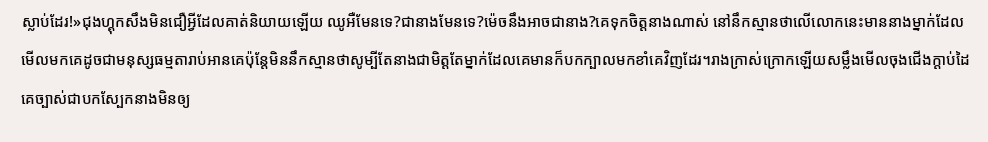ស្លាប់ដែរ!»ជុងហ្គុកសឹងមិនជឿអ្វីដែលគាត់និយាយឡើយ ឈូអឺមែនទេ?ជានាងមែនទេ?ម៉េចនឹងអាចជានាង?គេទុកចិត្តនាងណាស់ នៅនឹកស្មានថាលើលោកនេះមាននាងម្នាក់ដែលមើលមកគេដូចជាមនុស្សធម្មតារាប់អានគេប៉ុន្តែមិននឹកស្មានថាសូម្បីតែនាងជាមិត្តតែម្នាក់ដែលគេមានក៏បកក្បាលមកខាំគេវិញដែរ។រាងក្រាស់ក្រោកឡើយសម្លឹងមើលចុងជើងក្ដាប់ដៃគេច្បាស់ជាបកស្បែកនាងមិនឲ្យ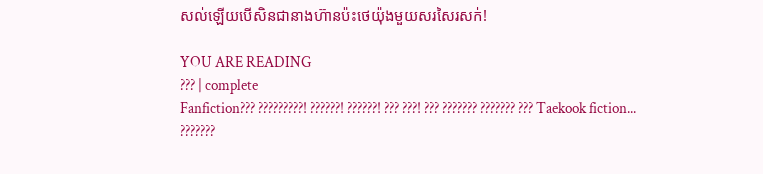សល់ឡើយបើសិនជានាងហ៊ានប៉ះថេយ៉ុងមួយសរសៃរសក់!

YOU ARE READING
??? | complete
Fanfiction??? ?????????! ??????! ??????! ??? ???! ??? ??????? ??????? ??? Taekook fiction...
???????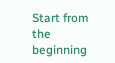Start from the beginning